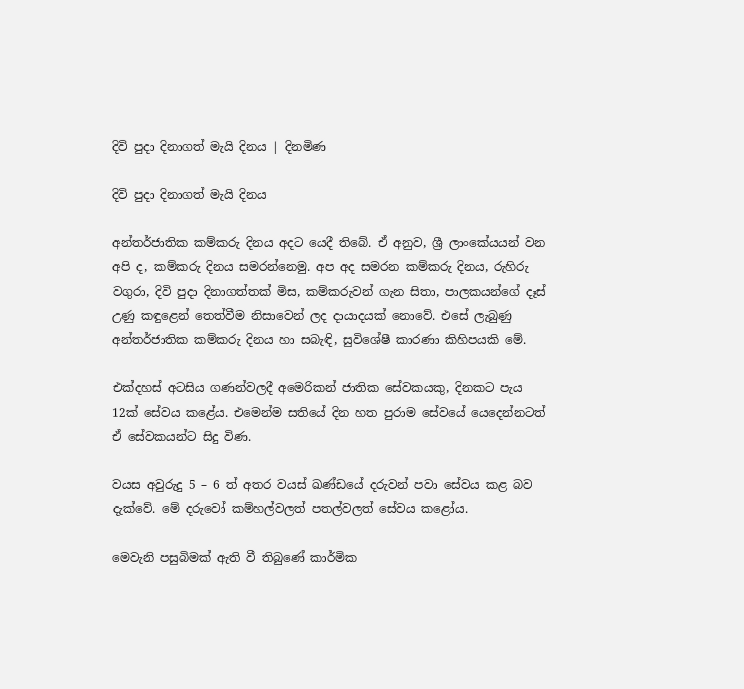දිවි පුදා දිනාගත් මැයි දිනය | දිනමිණ

දිවි පුදා දිනාගත් මැයි දිනය

අන්තර්ජාතික කම්කරු දිනය අදට යෙදී තිබේ. ඒ අනුව, ශ්‍රී ලාංකේයයන් වන අපි ද, කම්කරු දිනය සමරන්නෙමු. අප අද සමරන කම්කරු දිනය, රුහිරු වගුරා, දිවි පුදා දිනාගත්තක් මිස, කම්කරුවන් ගැන සිතා, පාලකයන්ගේ දෑස් උණු කඳුළෙන් තෙත්වීම නිසාවෙන් ලද දායාදයක් නොවේ. එසේ ලැබුණු අන්තර්ජාතික කම්කරු දිනය හා සබැඳි, සුවිශේෂී කාරණා කිහිපයකි මේ.

එක්දහස් අටසිය ගණන්වලදී අමෙරිකන් ජාතික සේවකයකු, දිනකට පැය 12ක් සේවය කළේය. එමෙන්ම සතියේ දින හත පුරාම සේවයේ යෙදෙන්නටත් ඒ සේවකයන්ට සිදු විණ.

වයස අවුරුදු 5 – 6 ත් අතර වයස් ඛණ්ඩයේ දරුවන් පවා සේවය කළ බව දැක්වේ. මේ දරුවෝ කම්හල්වලත් පතල්වලත් සේවය කළෝය.

මෙවැනි පසුබිමක් ඇති වී තිබුණේ කාර්මික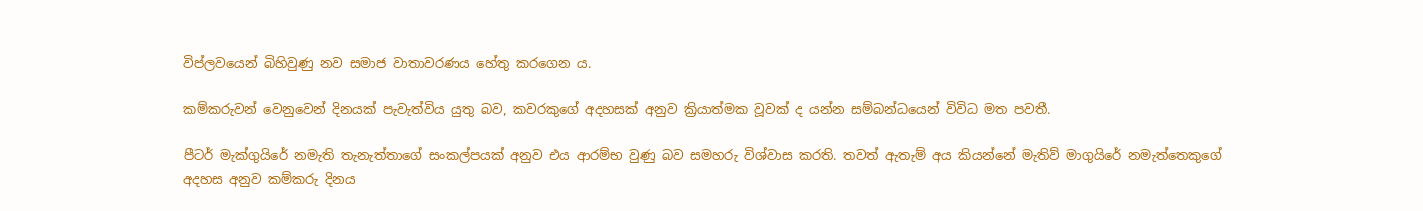විප්ලවයෙන් බිහිවුණු නව සමාජ වාතාවරණය හේතු කරගෙන ය.

කම්කරුවන් වෙනුවෙන් දිනයක් පැවැත්විය යුතු බව, කවරකුගේ අදහසක් අනුව ක්‍රියාත්මක වූවක් ද යන්න සම්බන්ධයෙන් විවිධ මත පවතී.

පීටර් මැක්ගුයිරේ නමැති තැනැත්තාගේ සංකල්පයක් අනුව එය ආරම්භ වුණු බව සමහරු විශ්වාස කරති. තවත් ඇතැම් අය කියන්නේ මැතිව් මාගුයිරේ නමැත්තෙකුගේ අදහස අනුව කම්කරු දිනය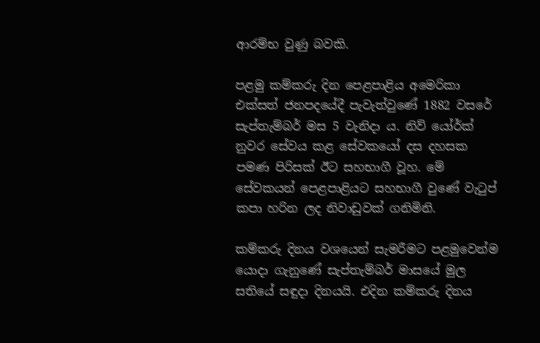ආරම්භ වුණු බවකි.

පළමු කම්කරු දින පෙළපාළිය අමෙරිකා එක්සත් ජනපදයේදී පැවැත්වුණේ 1882 වසරේ සැප්තැම්බර් මස 5 වැනිදා ය. නිව් යෝර්ක් නුවර සේවය කළ සේවකයෝ දස දහසක පමණ පිරිසක් ඊට සහභාගී වූහ. මේ සේවකයන් පෙළපාළියට සහභාගී වුණේ වැටුප් කපා හරින ලද නිවාඩුවක් ගනිමිනි.

කම්කරු දිනය වශයෙන් සැමරීමට පළමුවෙන්ම යොදා ගැනුණේ සැප්තැම්බර් මාසයේ මුල සතියේ සඳුදා දිනයයි. එදින කම්කරු දිනය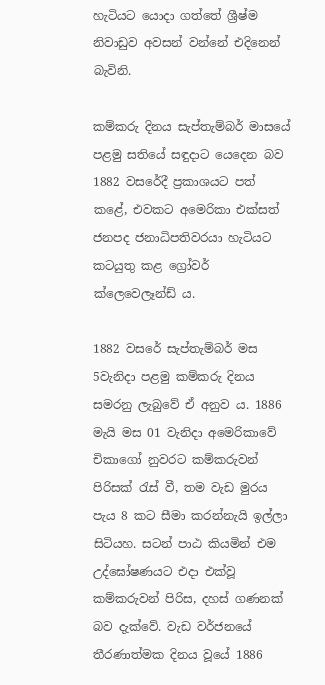හැටියට යොදා ගත්තේ ශ්‍රීෂ්ම නිවාඩුව අවසන් වන්නේ එදිනෙන් බැවිනි.

කම්කරු දිනය සැප්තැම්බර් මාසයේ පළමු සතියේ සඳුදාට යෙදෙන බව 1882 වසරේදී ප්‍රකාශයට පත් කළේ, එවකට අමෙරිකා එක්සත් ජනපද ජනාධිපතිවරයා හැටියට කටයුතු කළ ග්‍රෝවර් ක්ලෙවෙලෑන්ඩ් ය.

1882 වසරේ සැප්තැම්බර් මස 5වැනිදා පළමු කම්කරු දිනය සමරනු ලැබුවේ ඒ අනුව ය. 1886 මැයි මස 01 වැනිදා අමෙරිකාවේ චිකාගෝ නුවරට කම්කරුවන් පිරිසක් රැස් වී, තම වැඩ මුරය පැය 8 කට සීමා කරන්නැයි ඉල්ලා සිටියහ. සටන් පාඨ කියමින් එම උද්ඝෝෂණයට එදා එක්වූ කම්කරුවන් පිරිස, දහස් ගණනක් බව දැක්වේ. වැඩ වර්ජනයේ තීරණාත්මක දිනය වූයේ 1886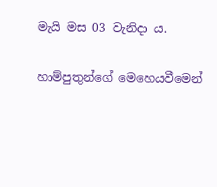මැයි මස 03 වැනිදා ය.

හාම්පුතුන්ගේ මෙහෙයවීමෙන්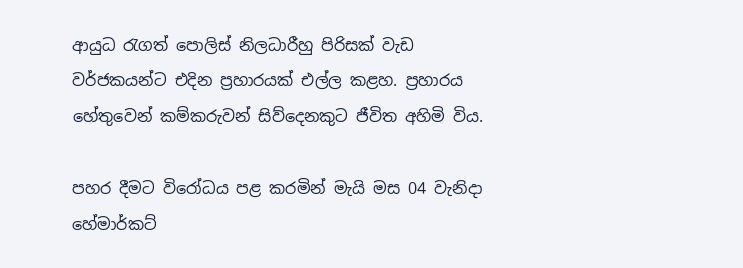ආයුධ රැගත් පොලිස් නිලධාරීහු පිරිසක් වැඩ වර්ජකයන්ට එදින ප්‍රහාරයක් එල්ල කළහ. ප්‍රහාරය හේතුවෙන් කම්කරුවන් සිව්දෙනකුට ජීවිත අහිමි විය.

පහර දීමට විරෝධය පළ කරමින් මැයි මස 04 වැනිදා හේමාර්කට්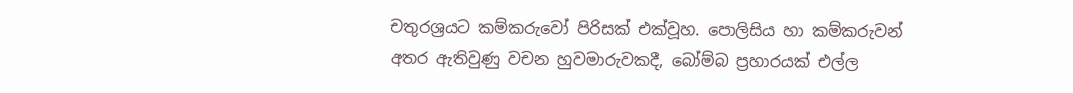චතුරශ්‍රයට කම්කරුවෝ පිරිසක් එක්වූහ. පොලිසිය හා කම්කරුවන් අතර ඇතිවුණු වචන හුවමාරුවකදී, බෝම්බ ප්‍රහාරයක් එල්ල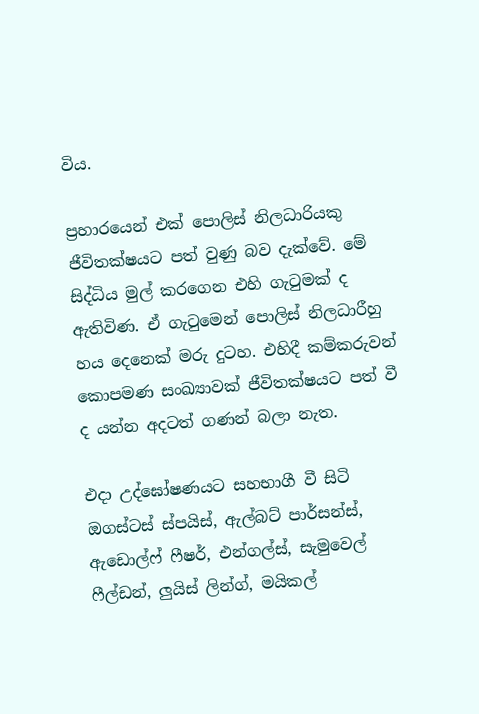විය.

ප්‍රහාරයෙන් එක් පොලිස් නිලධාරියකු ජීවිතක්ෂයට පත් වුණු බව දැක්වේ. මේ සිද්ධිය මුල් කරගෙන එහි ගැටුමක් ද ඇතිවිණ. ඒ ගැටුමෙන් පොලිස් නිලධාරීහු හය දෙනෙක් මරු දුටහ. එහිදී කම්කරුවන් කොපමණ සංඛ්‍යාවක් ජීවිතක්ෂයට පත් වී ද යන්න අදටත් ගණන් බලා නැත.

එදා උද්ඝෝෂණයට සහභාගී වී සිටි ඔගස්ටස් ස්පයිස්, ඇල්බට් පාර්සන්ස්, ඇඩොල්ෆ් ෆීෂර්, එන්ගල්ස්, සැමුවෙල් ෆීල්ඩන්, ලුයිස් ලින්ග්, මයිකල්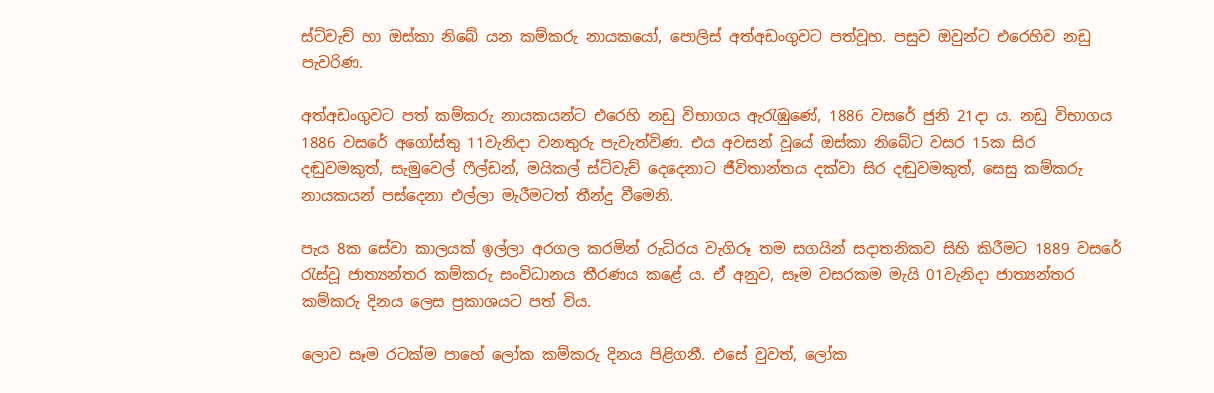ස්ට්වැච් හා ඔස්කා නිබේ යන කම්කරු නායකයෝ, පොලිස් අත්අඩංගුවට පත්වූහ. පසුව ඔවුන්ට එරෙහිව නඩු පැවරිණ.

අත්අඩංගුවට පත් කම්කරු නායකයන්ට එරෙහි නඩු විභාගය ඇරැඹුණේ, 1886 වසරේ ජුනි 21දා ය. නඩු විභාගය 1886 වසරේ අගෝස්තු 11වැනිදා වනතුරු පැවැත්විණ. එය අවසන් වූයේ ඔස්කා නිබේට වසර 15ක සිර දඬුවමකුත්, සැමුවෙල් ෆීල්ඩන්, මයිකල් ස්ට්වැච් දෙදෙනාට ජීවිතාන්තය දක්වා සිර දඬුවමකුත්, සෙසු කම්කරු නායකයන් පස්දෙනා එල්ලා මැරීමටත් තීන්දු වීමෙනි.

පැය 8ක සේවා කාලයක් ඉල්ලා අරගල කරමින් රුධිරය වැගිරූ තම සගයින් සදාතනිකව සිහි කිරීමට 1889 වසරේ රැස්වූ ජාත්‍යන්තර කම්කරු සංවිධානය තීරණය කළේ ය. ඒ අනුව, සෑම වසරකම මැයි 01වැනිදා ජාත්‍යන්තර කම්කරු දිනය ලෙස ප්‍රකාශයට පත් විය.

ලොව සෑම රටක්ම පාහේ ලෝක කම්කරු දිනය පිළිගනී. එසේ වුවත්, ලෝක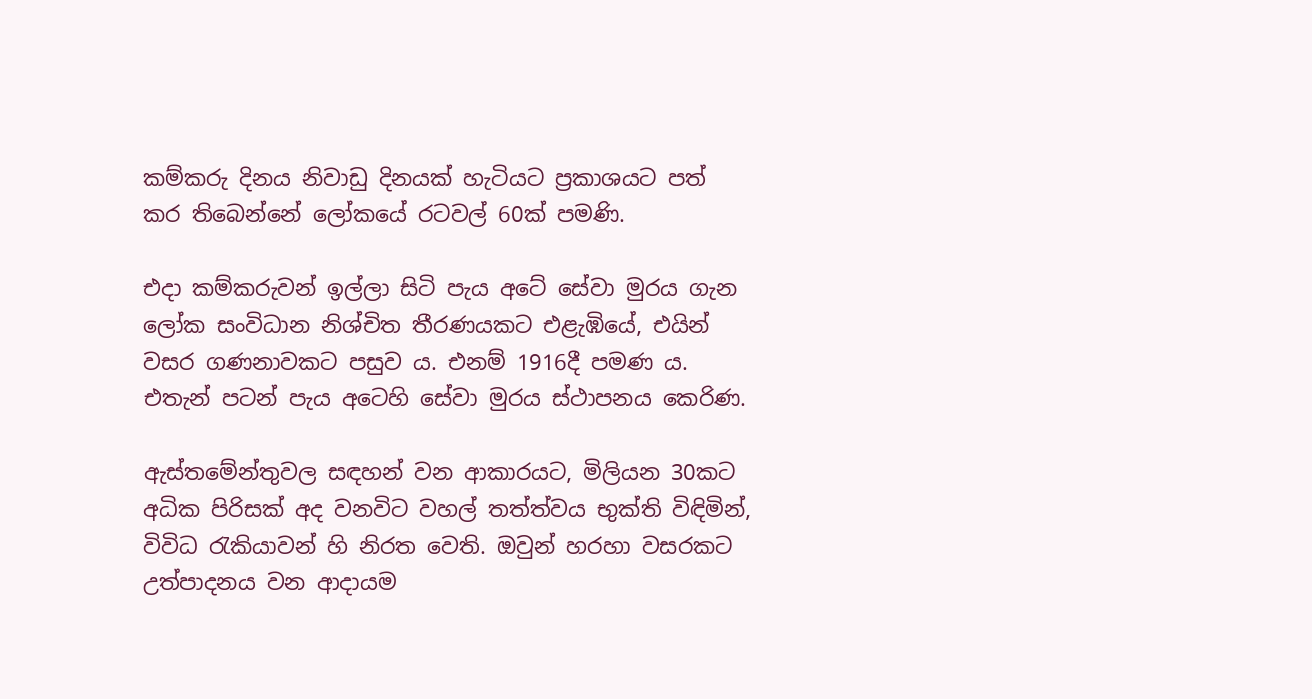කම්කරු දිනය නිවාඩු දිනයක් හැටියට ප්‍රකාශයට පත් කර තිබෙන්නේ ලෝකයේ රටවල් 60ක් පමණි.

එදා කම්කරුවන් ඉල්ලා සිටි පැය අටේ සේවා මුරය ගැන ලෝක සංවිධාන නිශ්චිත තීරණයකට එළැඹියේ, එයින් වසර ගණනාවකට පසුව ය. එනම් 1916දී පමණ ය. එතැන් පටන් පැය අටෙහි සේවා මුරය ස්ථාපනය කෙරිණ.

ඇස්තමේන්තුවල සඳහන් වන ආකාරයට, මිලියන 30කට අධික පිරිසක් අද වනවිට වහල් තත්ත්වය භුක්ති විඳිමින්, විවිධ රැකියාවන් හි නිරත වෙති. ඔවුන් හරහා වසරකට උත්පාදනය වන ආදායම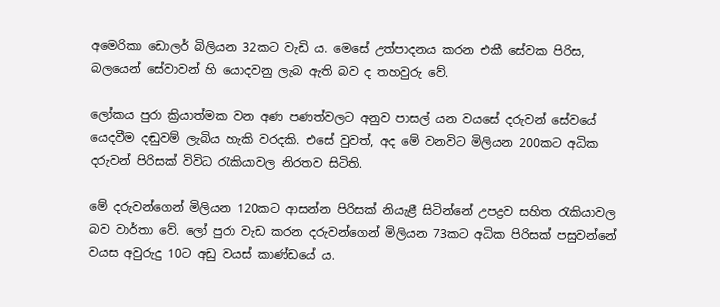අමෙරිකා ඩොලර් බිලියන 32කට වැඩි ය. මෙසේ උත්පාදනය කරන එකී සේවක පිරිස, බලයෙන් සේවාවන් හි යොදවනු ලැබ ඇති බව ද තහවුරු වේ.

ලෝකය පුරා ක්‍රියාත්මක වන අණ පණත්වලට අනුව පාසල් යන වයසේ දරුවන් සේවයේ යෙදවීම දඬුවම් ලැබිය හැකි වරදකි. එසේ වුවත්, අද මේ වනවිට මිලියන 200කට අධික දරුවන් පිරිසක් විවිධ රැකියාවල නිරතව සිටිති.

මේ දරුවන්ගෙන් මිලියන 120කට ආසන්න පිරිසක් නියැළී සිටින්නේ උපද්‍රව සහිත රැකියාවල බව වාර්තා වේ. ලෝ පුරා වැඩ කරන දරුවන්ගෙන් මිලියන 73කට අධික පිරිසක් පසුවන්නේ වයස අවුරුදු 10ට අඩු වයස් කාණ්ඩයේ ය.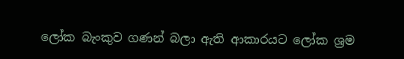ලෝක බැංකුව ගණන් බලා ඇති ආකාරයට ලෝක ශ්‍රම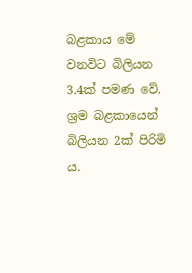බළකාය මේ වනවිට බිලියන 3.4ක් පමණ වේ. ශ්‍රම බළකායෙන් බිලියන 2ක් පිරිමි ය.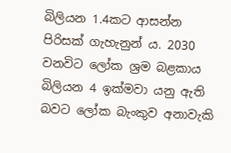බිලියන 1.4කට ආසන්න පිරිසක් ගැහැනුන් ය. 2030 වනවිට ලෝක ශ්‍රම බළකාය බිලියන 4 ඉක්මවා යනු ඇති බවට ලෝක බැංකුව අනාවැකි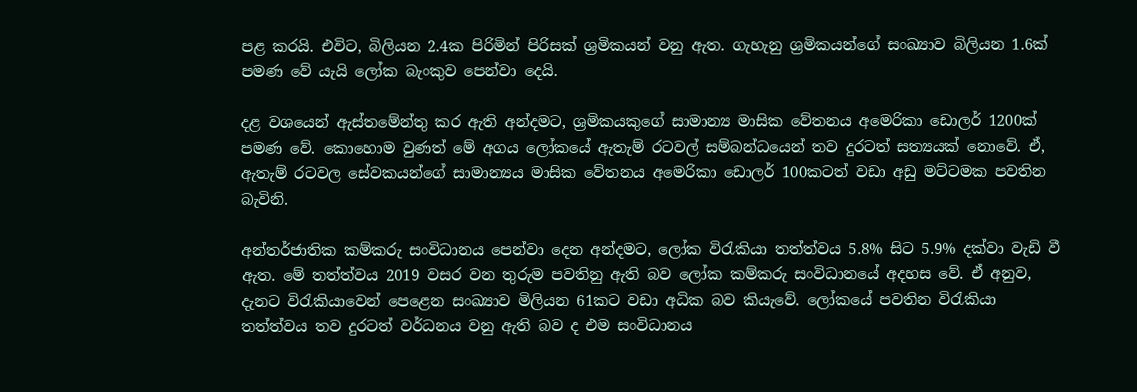පළ කරයි. එවිට, බිලියන 2.4ක පිරිමින් පිරිසක් ශ්‍රමිකයන් වනු ඇත. ගැහැනු ශ්‍රමිකයන්ගේ සංඛ්‍යාව බිලියන 1.6ක් පමණ වේ යැයි ලෝක බැංකුව පෙන්වා දෙයි.

දළ වශයෙන් ඇස්තමේන්තු කර ඇති අන්දමට, ශ්‍රමිකයකුගේ සාමාන්‍ය මාසික වේතනය අමෙරිකා ඩොලර් 1200ක් පමණ වේ. කොහොම වුණත් මේ අගය ලෝකයේ ඇතැම් රටවල් සම්බන්ධයෙන් තව දුරටත් සත්‍යයක් නොවේ. ඒ, ඇතැම් රටවල සේවකයන්ගේ සාමාන්‍යය මාසික වේතනය අමෙරිකා ඩොලර් 100කටත් වඩා අඩු මට්ටමක පවතින බැවිනි.

අන්තර්ජාතික කම්කරු සංවිධානය පෙන්වා දෙන අන්දමට, ලෝක විරැකියා තත්ත්වය 5.8% සිට 5.9% දක්වා වැඩි වී ඇත. මේ තත්ත්වය 2019 වසර වන තුරුම පවතිනු ඇති බව ලෝක කම්කරු සංවිධානයේ අදහස වේ. ඒ අනුව, දැනට විරැකියාවෙන් පෙළෙන සංඛ්‍යාව මිලියන 61කට වඩා අධික බව කියැවේ. ලෝකයේ පවතින විරැකියා තත්ත්වය තව දුරටත් වර්ධනය වනු ඇති බව ද එම සංවිධානය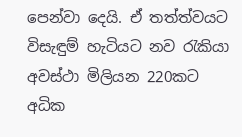පෙන්වා දෙයි. ඒ තත්ත්වයට විසැඳුම් හැටියට නව රැකියා අවස්ථා මිලියන 220කට අධික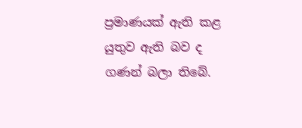ප්‍රමාණයක් ඇති කළ යුතුව ඇති බව ද ගණන් බලා තිබේ.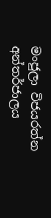මංජුලා විජයරත්න
අන්තර්ජාලය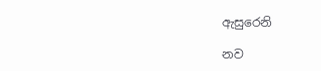ඇසුරෙනි

නව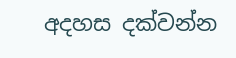අදහස දක්වන්න